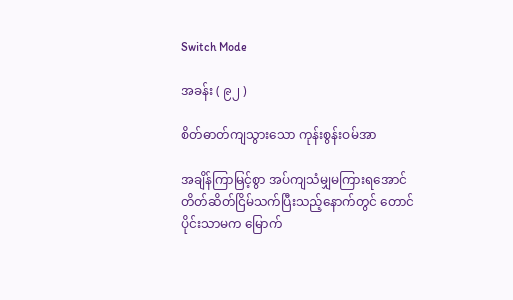Switch Mode

အခန်း ( ၉၂ )

စိတ်ဓာတ်ကျသွားသော ကုန်းစွန်းဝမ်အာ

အချိန်ကြာမြင့်စွာ အပ်ကျသံမျှမကြားရအောင် တိတ်ဆိတ်ငြိမ်သက်ပြီးသည့်နောက်တွင် တောင်ပိုင်းသာမက မြောက်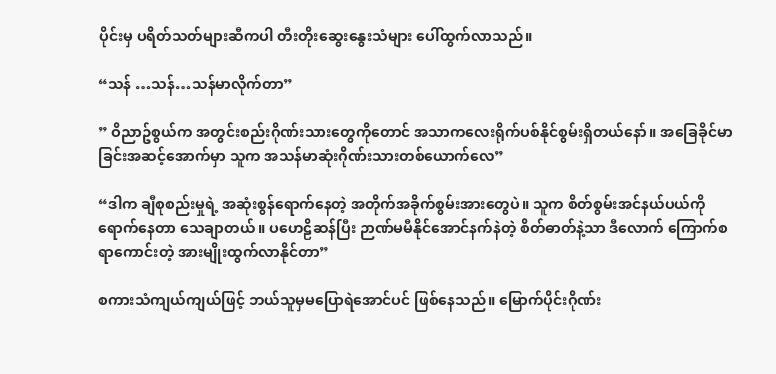ပိုင်းမှ ပရိတ်သတ်များဆီကပါ တီးတိုးဆွေးနွေးသံများ ပေါ်ထွက်လာသည်။

“သန် …သန်…သန်မာလိုက်တာ”

” ဝိညာဥ်စွယ်က အတွင်းစည်းဂိုဏ်းသားတွေကိုတောင် အသာကလေးရိုက်ပစ်နိုင်စွမ်းရှိတယ်နော်။ အခြေခိုင်မာခြင်းအဆင့်အောက်မှာ သူက အသန်မာဆုံးဂိုဏ်းသားတစ်ယောက်လေ”

“ဒါက ချီစုစည်းမှုရဲ့ အဆုံးစွန်ရောက်နေတဲ့ အတိုက်အခိုက်စွမ်းအားတွေပဲ။ သူက စိတ်စွမ်းအင်နယ်ပယ်ကို ရောက်နေတာ သေချာတယ်။ ပဟေဠိဆန်ပြီး ဉာဏ်မမီနိုင်အောင်နက်နဲတဲ့ စိတ်ဓာတ်နဲ့သာ ဒီလောက် ကြောက်စရာကောင်းတဲ့ အားမျိုးထွက်လာနိုင်တာ”

စကားသံကျယ်ကျယ်ဖြင့် ဘယ်သူမှမပြောရဲအောင်ပင် ဖြစ်နေသည်။ မြောက်ပိုင်းဂိုဏ်း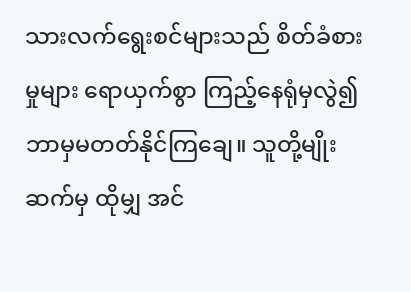သားလက်ရွေးစင်များသည် စိတ်ခံစားမှုများ ရောယှက်စွာ ကြည့်နေရုံမှလွဲ၍ ဘာမှမတတ်နိုင်ကြချေ။ သူတို့မျိုးဆက်မှ ထိုမျှ အင်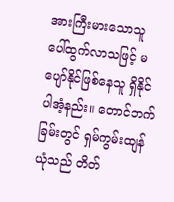အားကြီးမားသောသူ ပေါ်ထွက်လာသဖြင့် မပျော်နိုင်ဖြစ်နေသူ ရှိနိုင်ပါအံ့နည်း။ တောင်ဘက်ခြမ်းတွင် ရှမ်ကွမ်းထျန်ယုံသည် တိတ်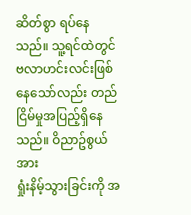ဆိတ်စွာ ရပ်နေသည်။ သူ့ရင်ထဲတွင် ဗလာဟင်းလင်းဖြစ်နေသော်လည်း တည်ငြိမ်မှုအပြည့်ရှိနေသည်။ ဝိညာဥ်စွယ်အား
ရှုံးနိမ့်သွားခြင်းကို အ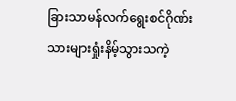ခြားသာမန်လက်ရွေးစင်ဂိုဏ်းသားများရှုံးနိမ့်သွားသကဲ့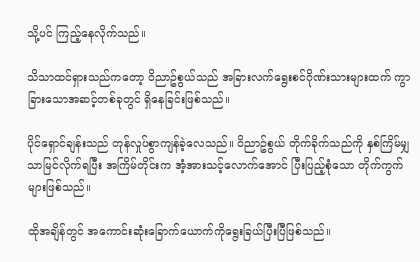သို့ပင် ကြည့်နေလိုက်သည်။

သိသာထင်ရှားသည်ကတော့ ဝိညာဥ်စွယ်သည် အခြားလက်ရွေးစင်ဂိုဏ်းသားများထက် ကွာခြားသောအဆင့်တစ်ခုတွင် ရှိနေခြင်းဖြစ်သည်။

ပိုင်ရှောင်ချန်းသည် တုန်လှုပ်စွာကျန်ခဲ့လေသည်။ ဝိညာဥ်စွယ် တိုက်ခိုက်သည်ကို နှစ်ကြိမ်မျှသာမြင်လိုက်ရပြီး အကြိမ်တိုင်းက အံ့အားသင့်လောက်အောင် ပြီးပြည့်စုံသော တိုက်ကွက်များဖြစ်သည်။

ထိုအချိန်တွင် အကောင်းဆုံးခြောက်ယောက်ကိုရွေးခြယ်ပြီးပြီဖြစ်သည်။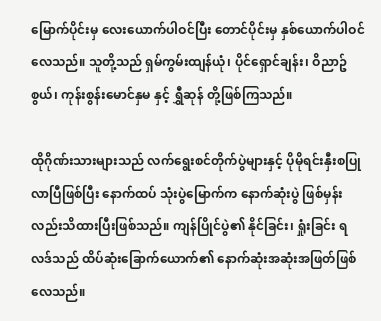မြောက်ပိုင်းမှ လေးယောက်ပါဝင်ပြီး တောင်ပိုင်းမှ နှစ်ယောက်ပါဝင်လေသည်။ သူတို့သည် ရှမ်ကွမ်းထျန်ယုံ၊ ပိုင်ရှောင်ချန်း၊ ဝိညာဥ်စွယ်၊ ကုန်းစွန်းမောင်နှမ နှင့် ရွှီဆုန် တို့ဖြစ်ကြသည်။

ထိုဂိုဏ်းသားများသည် လက်ရွေးစင်တိုက်ပွဲများနှင့် ပိုမိုရင်းနှီးစပြုလာပြီဖြစ်ပြီး နောက်ထပ် သုံးပွဲမြောက်က နောက်ဆုံးပွဲ ဖြစ်မှန်းလည်းသိထားပြီးဖြစ်သည်။ ကျန်ပြိုင်ပွဲ၏ နိုင်ခြင်း၊ ရှုံးခြင်း ရလဒ်သည် ထိပ်ဆုံးခြောက်ယောက်၏ နောက်ဆုံးအဆုံးအဖြတ်ဖြစ်လေသည်။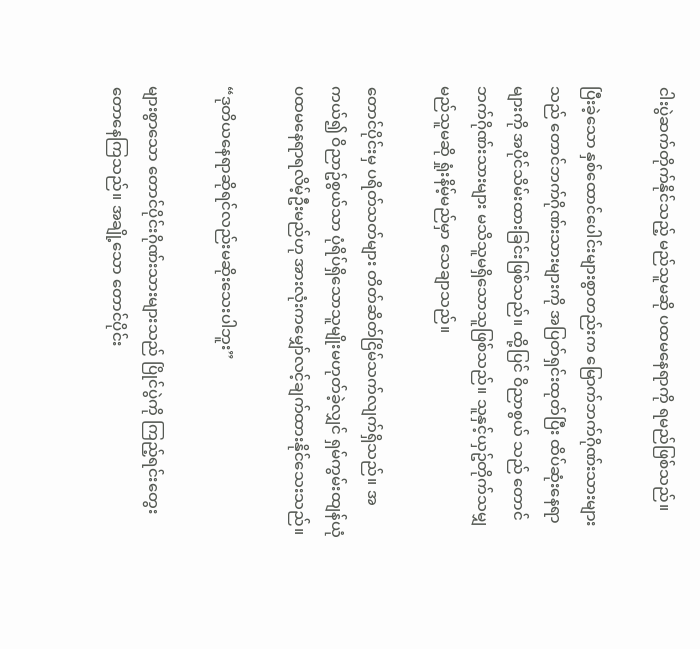ငါးပွဲဆက်တိုက်နိုင်သည့် မည်သူမဆို ပထမနေရာကို ရမည်ဖြစ်သည်။

ပြီးခဲ့သော နှစ်ထောင်ပေါင်းများစွာတည်းက မြောက်ဘက်ဂိုဏ်းသားများသည် တောင်ဘက်ဂိုဏ်းသားများကို အပြတ်ရှင်းထုတ်ပြီး ထိပ်ဆုံးနေရာများကို အပိုင်သိမ်းထားခြင်းဖြစ်သည်။ ထို့ပြင် ဝိညာစွယ် သည် တောင်ဘက်ဂိုဏ်းသားများ မသိသူမရှိသောသူဖြစ်သည်။ သူနှင့်ယှဥ်တိုက်သမျှ မည်သူမဆို ရှုံးနိမ့်မည်မှာ သေချာသည်။

တောင်ပိုင်းမှ ပရိတ်သတ်များ တိတ်ဆိတ်ငြိမ်သက်လျက်ရှိသည်။ အကယ်၍ ဝိညာဥ်စွယ်သာ ပုံရိပ်ရှိသောသူမျိုးမဟုတ်ခဲ့လျှင် ရှမ်ကွမ်းထျန်ယုံ ပထမနေရာရလိမ့်ဦးမည်ဟု အားလုံးကမျှော်လင့်ချက်ထားနိုင်သေးသည်။

“ဒုတိယနေရာဆိုရင်လည်းမဆိုးသေးပါဘူး”

များစွာသော တောင်ပိုင်းဂိုဏ်းသားများသည် ပြိုင်ပွဲကို ကြည့်ရင်းတွေးတောနေကြသည်။ အချို့သော တောင်ပိုင်း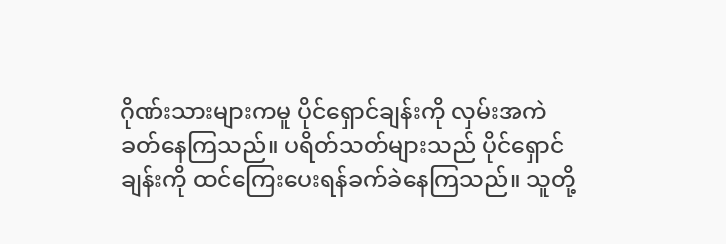ဂိုဏ်းသားများကမူ ပိုင်ရှောင်ချန်းကို လှမ်းအကဲခတ်နေကြသည်။ ပရိတ်သတ်များသည် ပိုင်ရှောင်ချန်းကို ထင်ကြေးပေးရန်ခက်ခဲနေကြသည်။ သူတို့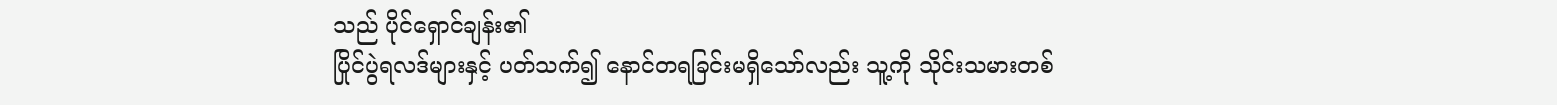သည် ပိုင်ရှောင်ချန်း၏
ပြိုင်ပွဲရလဒ်များနှင့် ပတ်သက်၍ နောင်တရခြင်းမရှိသော်လည်း သူ့ကို သိုင်းသမားတစ်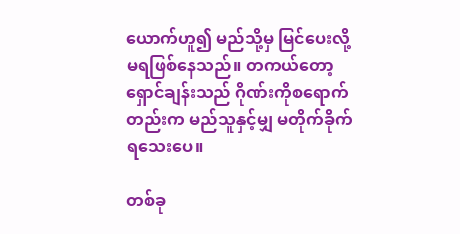ယောက်ဟူ၍ မည်သို့မှ မြင်ပေးလို့မရဖြစ်နေသည်။ တကယ်တော့ ရှောင်ချန်းသည် ဂိုဏ်းကိုစရောက်တည်းက မည်သူနှင့်မျှ မတိုက်ခိုက်ရသေးပေ။

တစ်ခု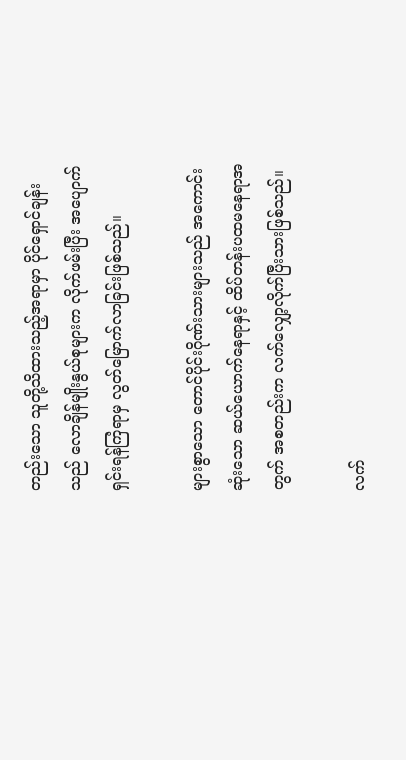တည်းသော သူတို့သိထားသည့်အရာမှာ ပိုင်ရှောင်ချန်းသည် လောချိန်မျိုးနွယ်စုများက လိုက်ဖမ်းပြီး အပျောက်ရှင်းရန်ကြံရာမှ လွတ်မြောက်လာခြင်းဖြစ်သည်။

များစွာသော တောင်ပိုင်းဂိုဏ်းသားများသည် အကောင်းဆုံးသော ဆယ်ယောက်နေရာနှင့် ထိပ်တန်းပထမနေရာအတွက် အစတည်းက လက်လျှော့လိုက်ပြီးသားဖြစ်သည်။

လက်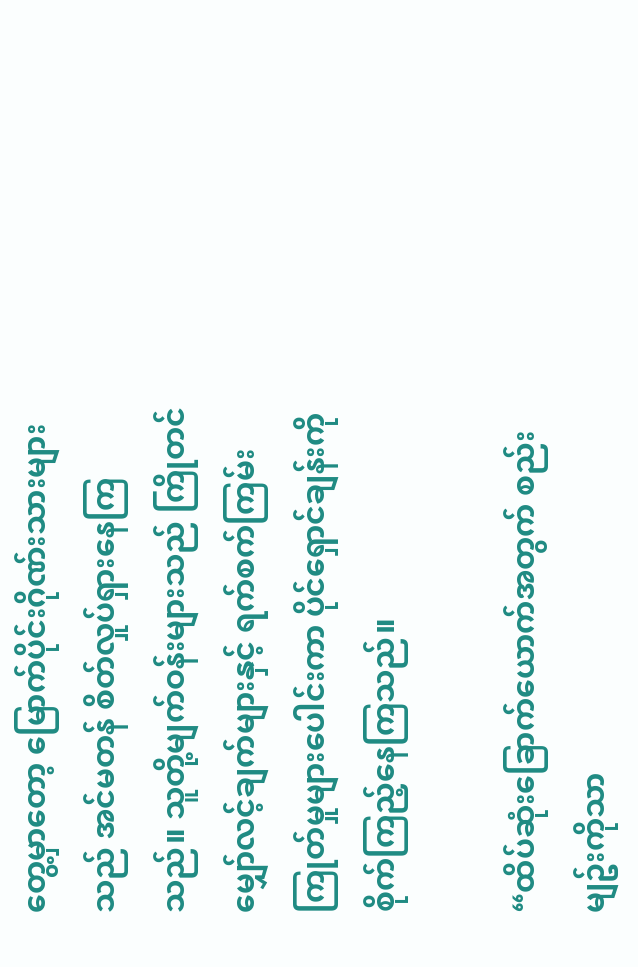တွေ့မှာတော့ မြောက်ပိုင်းဂိုဏ်းသားများသည် အင်မတန် စိတ်လှုပ်ရှားနေကြသည်။ သူတို့မျက်ဝန်းများသည် ကြိုတင် မျှော်လင့်ချက်များနှင့် ရက်စက်ကြမ်းကြုတ်မှုများပေါင်းကာ ပိုင်ရှောင်ချန်းကို စိုက်ကြည့်နေကြသည်။

“ထိပ်ဆုံးခြောက်ယောက်အတွက် စည်းမျဥ်းကိုသာ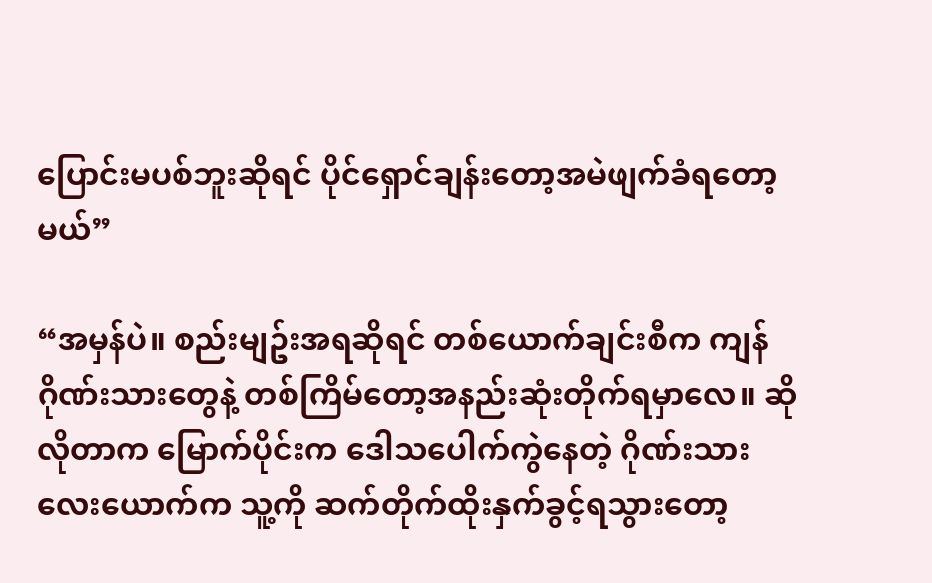ပြောင်းမပစ်ဘူးဆိုရင် ပိုင်ရှောင်ချန်းတော့အမဲဖျက်ခံရတော့မယ်”

“အမှန်ပဲ။ စည်းမျဥ်းအရဆိုရင် တစ်ယောက်ချင်းစီက ကျန်ဂိုဏ်းသားတွေနဲ့ တစ်ကြိမ်တော့အနည်းဆုံးတိုက်ရမှာလေ။ ဆိုလိုတာက မြောက်ပိုင်းက ဒေါသပေါက်ကွဲနေတဲ့ ဂိုဏ်းသားလေးယောက်က သူ့ကို ဆက်တိုက်ထိုးနှက်ခွင့်ရသွားတော့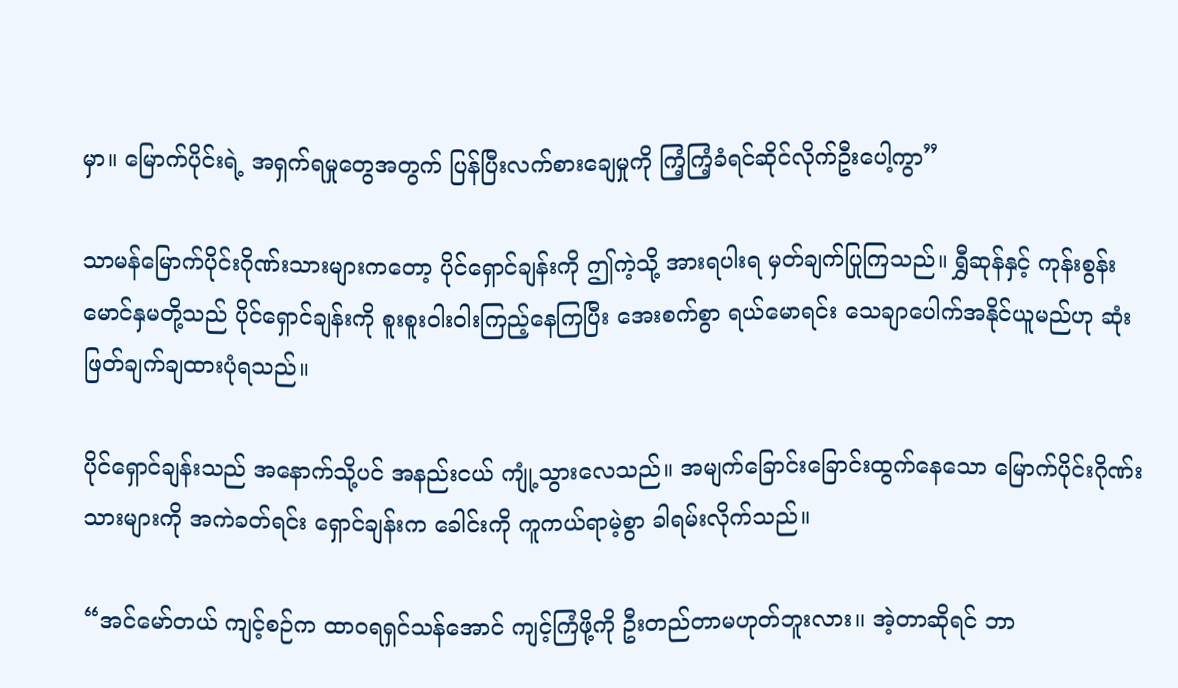မှာ။ မြောက်ပိုင်းရဲ့ အရှက်ရမှုတွေအတွက် ပြန်ပြီးလက်စားချေမှုကို ကြံ့ကြံ့ခံရင်ဆိုင်လိုက်ဦးပေါ့ကွာ”

သာမန်မြောက်ပိုင်းဂိုဏ်းသားများကတော့ ပိုင်ရှောင်ချန်းကို ဤကဲ့သို့ အားရပါးရ မှတ်ချက်ပြုကြသည်။ ရွှီဆုန်နှင့် ကုန်းစွန်းမောင်နှမတို့သည် ပိုင်ရှောင်ချန်းကို စူးစူးဝါးဝါးကြည့်နေကြပြီး အေးစက်စွာ ရယ်မောရင်း သေချာပေါက်အနိုင်ယူမည်ဟု ဆုံးဖြတ်ချက်ချထားပုံရသည်။

ပိုင်ရှောင်ချန်းသည် အနောက်သို့ပင် အနည်းငယ် ကျုံ့သွားလေသည်။ အမျက်ခြောင်းခြောင်းထွက်နေသော မြောက်ပိုင်းဂိုဏ်းသားများကို အကဲခတ်ရင်း ရှောင်ချန်းက ခေါင်းကို ကူကယ်ရာမဲ့စွာ ခါရမ်းလိုက်သည်။

“အင်မော်တယ် ကျင့်စဉ်က ထာ၀ရရှင်သန်အောင် ကျင့်ကြံဖို့ကို ဦးတည်တာမဟုတ်ဘူးလား၊၊ အဲ့တာဆိုရင် ဘာ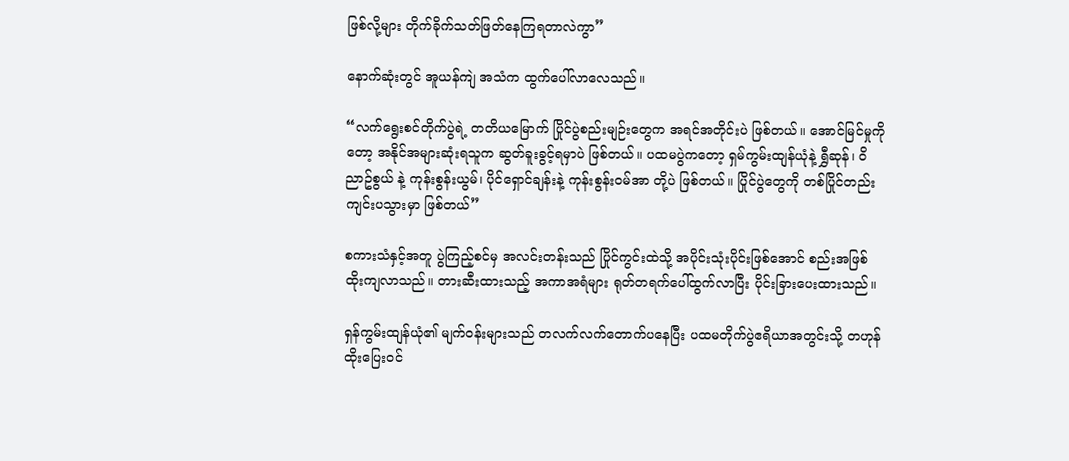ဖြစ်လို့များ တိုက်ခိုက်သတ်ဖြတ်နေကြရတာလဲကွာ”

နောက်ဆုံးတွင် အူယန်ကျဲ အသံက ထွက်ပေါ်လာလေသည်။

“လက်ရွေးစင်တိုက်ပွဲရဲ့ တတိယမြောက် ပြိုင်ပွဲစည်းမျဉ်းတွေက အရင်အတိုင်းပဲ ဖြစ်တယ်။ အောင်မြင်မှုကိုတော့ အနိုင်အများဆုံးရသူက ဆွတ်ခူးခွင့်ရမှာပဲ ဖြစ်တယ်။ ပထမပွဲကတော့ ရှမ်ကွမ်းထျန်ယုံနဲ့ ရွှီဆုန်၊ ဝိညာဥ်စွယ် နဲ့ ကုန်းစွန်းယွမ်၊ ပိုင်ရှောင်ချန်းနဲ့ ကုန်းစွန်းဝမ်အာ တို့ပဲ ဖြစ်တယ်။ ပြိုင်ပွဲတွေကို တစ်ပြိုင်တည်းကျင်းပသွားမှာ ဖြစ်တယ်”

စကားသံနှင့်အတူ ပွဲကြည့်စင်မှ အလင်းတန်းသည် ပြိုင်ကွင်းထဲသို့ အပိုင်းသုံးပိုင်းဖြစ်အောင် စည်းအဖြစ် ထိုးကျလာသည်။ တားဆီးထားသည့် အကာအရံများ ရုတ်တရက်ပေါ်ထွက်လာပြီး ပိုင်းခြားပေးထားသည်။

ရှန်ကွမ်းထျန်ယုံ၏ မျက်၀န်းများသည် တလက်လက်တောက်ပနေပြီး ပထမတိုက်ပွဲဧရိယာအတွင်းသို့ တဟုန်ထိုးပြေး၀င်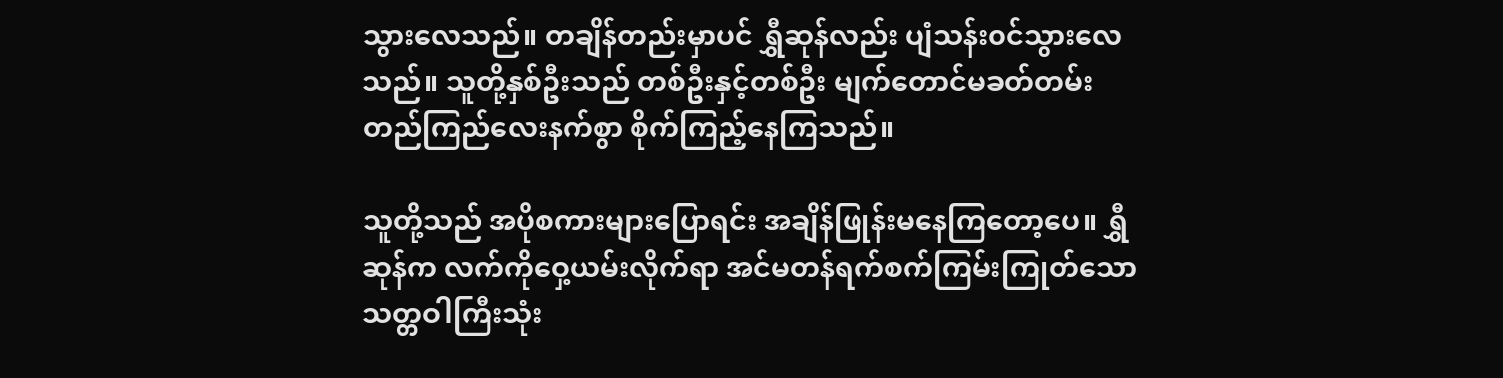သွားလေသည်။ တချိန်တည်းမှာပင် ရွှီဆုန်လည်း ပျံသန်း၀င်သွားလေသည်။ သူတို့နှစ်ဦးသည် တစ်ဦးနှင့်တစ်ဦး မျက်တောင်မခတ်တမ်း တည်ကြည်လေးနက်စွာ စိုက်ကြည့်နေကြသည်။

သူတို့သည် အပိုစကားများပြောရင်း အချိန်ဖြုန်းမနေကြတော့ပေ။ ရွှီဆုန်က လက်ကိုဝှေ့ယမ်းလိုက်ရာ အင်မတန်ရက်စက်ကြမ်းကြုတ်သော သတ္တဝါကြီးသုံး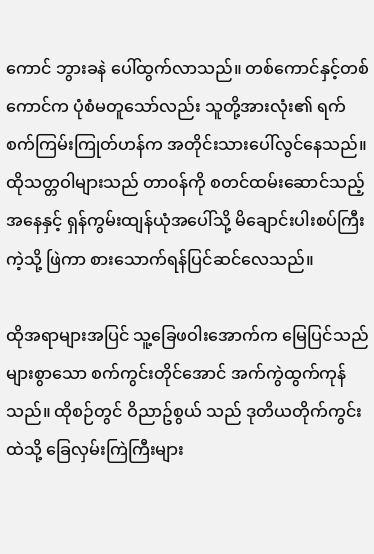ကောင် ဘွားခနဲ ပေါ်ထွက်လာသည်။ တစ်ကောင်နှင့်တစ်ကောင်က ပုံစံမတူသော်လည်း သူတို့အားလုံး၏ ရက်စက်ကြမ်းကြုတ်ဟန်က အတိုင်းသားပေါ်လွင်နေသည်။ ထိုသတ္တဝါများသည် တာ၀န်ကို စတင်ထမ်းဆောင်သည့် အနေနှင့် ရှန်ကွမ်းထျန်ယုံအပေါ်သို့ မိချောင်းပါးစပ်ကြီးကဲ့သို့ ဖြဲကာ စားသောက်ရန်ပြင်ဆင်လေသည်။

ထိုအရာများအပြင် သူ့ခြေဖဝါးအောက်က မြေပြင်သည် များစွာသော စက်ကွင်းတိုင်အောင် အက်ကွဲထွက်ကုန်သည်။ ထိုစဉ်တွင် ဝိညာဥ်စွယ် သည် ဒုတိယတိုက်ကွင်းထဲသို့ ခြေလှမ်းကြဲကြီးများ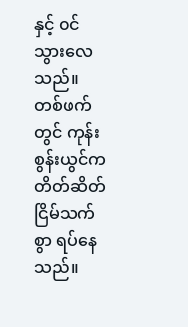နှင့် ၀င်သွားလေသည်။ တစ်ဖက်တွင် ကုန်းစွန်းယွင်က တိတ်ဆိတ်ငြိမ်သက်စွာ ရပ်နေသည်။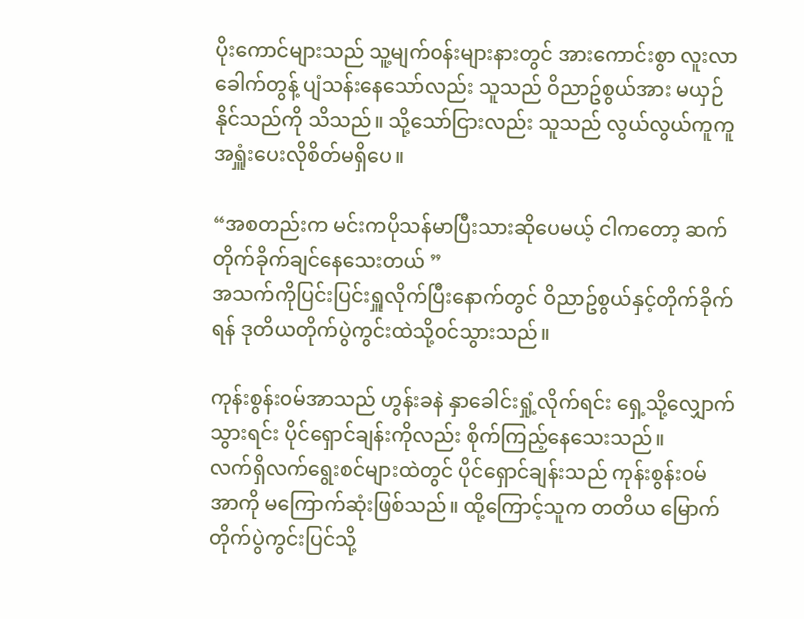ပိုးကောင်များသည် သူ့မျက်၀န်းများနားတွင် အားကောင်းစွာ လူးလာခေါက်တွန့် ပျံသန်းနေသော်လည်း သူသည် ဝိညာဥ်စွယ်အား မယှဉ်နိုင်သည်ကို သိသည်။ သို့သော်ငြားလည်း သူသည် လွယ်လွယ်ကူကူအရှူံးပေးလိုစိတ်မရှိပေ။

“အစတည်းက မင်းကပိုသန်မာပြီးသားဆိုပေမယ့် ငါကတော့ ဆက်တိုက်ခိုက်ချင်နေသေးတယ် ”
အသက်ကိုပြင်းပြင်းရှူလိုက်ပြီးနောက်တွင် ဝိညာဥ်စွယ်နှင့်တိုက်ခိုက်ရန် ဒုတိယတိုက်ပွဲကွင်းထဲသို့၀င်သွားသည်။

ကုန်းစွန်း၀မ်အာသည် ဟွန်းခနဲ နှာခေါင်းရှုံ့လိုက်ရင်း ရှေ့သို့လျှောက်သွားရင်း ပိုင်ရှောင်ချန်းကိုလည်း စိုက်ကြည့်နေသေးသည်။
လက်ရှိလက်ရွေးစင်များထဲတွင် ပိုင်ရှောင်ချန်းသည် ကုန်းစွန်း၀မ်အာကို မကြောက်ဆုံးဖြစ်သည်။ ထို့ကြောင့်သူက တတိယ မြောက်တိုက်ပွဲကွင်းပြင်သို့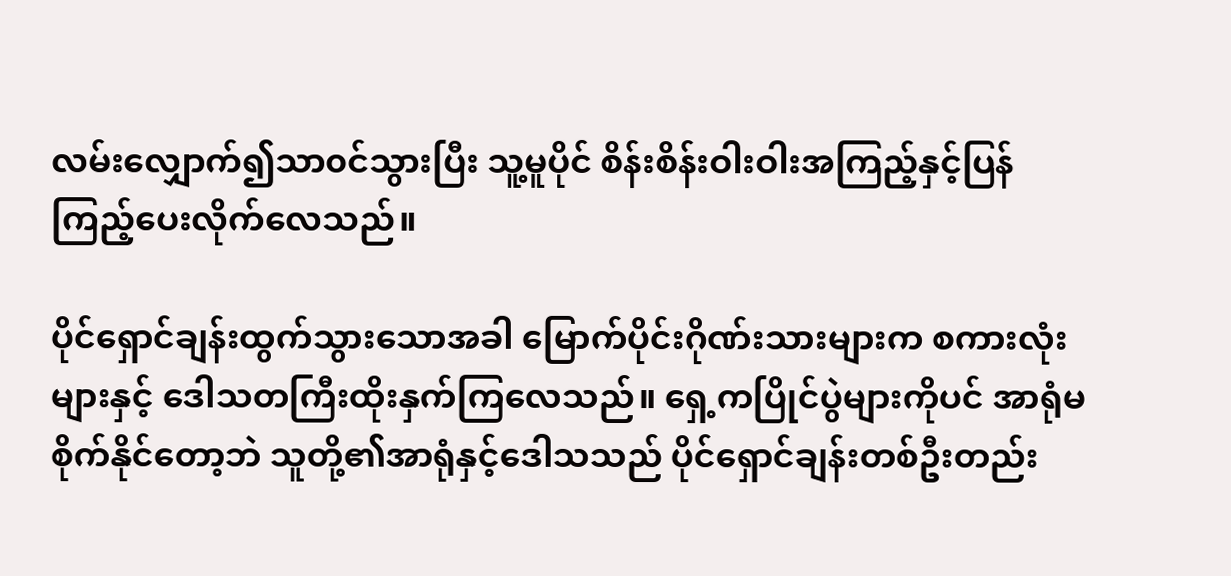လမ်းလျှောက်၍သာ၀င်သွားပြီး သူ့မူပိုင် စိန်းစိန်းဝါးဝါးအကြည့်နှင့်ပြန်ကြည့်ပေးလိုက်လေသည်။

ပိုင်ရှောင်ချန်းထွက်သွားသောအခါ မြောက်ပိုင်းဂိုဏ်းသားများက စကားလုံးများနှင့် ဒေါသတကြီးထိုးနှက်ကြလေသည်။ ရှေ့ကပြိုင်ပွဲများကိုပင် အာရုံမစိုက်နိုင်တော့ဘဲ သူတို့၏အာရုံနှင့်ဒေါသသည် ပိုင်ရှောင်ချန်းတစ်ဦးတည်း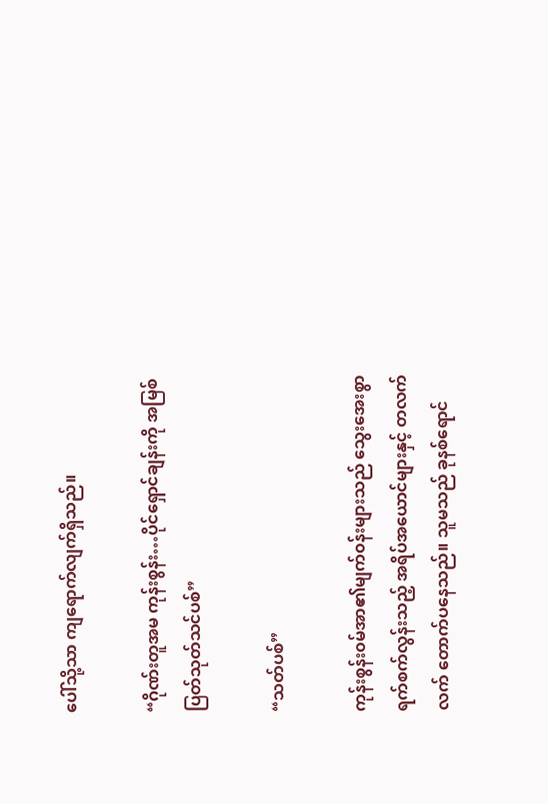ပေါ်သို့သာ ကျရောက်လျက်ရှိသည်။

“ဂိုဏ်းတူအမ ကုန်းစွန်း…ပိုင်ရှောင်ချန်းကို အမြစ်
ပြတ်သုတ်သင်ပစ်”

“သတ်ပစ်”

ကုန်းစွန်း၀မ်အာ၏မျက်၀န်းများသည် သွေးအေးစွာ ရက်စက်လွန်းသည့် အရိပ်အယောင်များနှင့် တလက်လက် တောက်ပနေသည်။ သူမသည် ခုနစ်ရောင်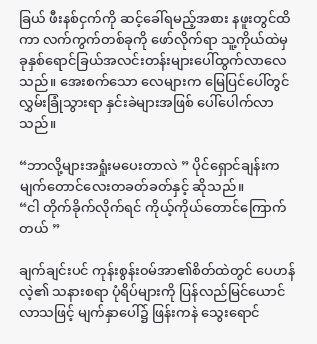ခြယ် ဖီးနစ်ငှက်ကို ဆင့်ခေါ်ရမည့်အစား နဖူးတွင်ထိကာ လက်ကွက်တစ်ခုကို ဖော်လိုက်ရာ သူ့ကိုယ်ထဲမှ ခုနှစ်ရောင်ခြယ်အလင်းတန်းများပေါ်ထွက်လာလေသည်။ အေးစက်သော လေများက မြေပြင်ပေါ်တွင် လွှမ်းခြုံသွားရာ နှင်းခဲများအဖြစ် ပေါ်ပေါက်လာသည်။

“ဘာလို့များအရှုံးမပေးတာလဲ ” ပိုင်ရှောင်ချန်းက မျက်တောင်လေးတခတ်ခတ်နှင့် ဆိုသည်။
“ငါ တိုက်ခိုက်လိုက်ရင် ကိုယ့်ကိုယ်တောင်ကြောက်တယ် ”

ချက်ချင်းပင် ကုန်းစွန်း၀မ်အာ၏စိတ်ထဲတွင် ပေဟန်လဲ့၏ သနားစရာ ပုံရိပ်များကို ပြန်လည်မြင်ယောင်လာသဖြင့် မျက်နှာပေါ်၌ ဖြန်းကနဲ သွေးရောင်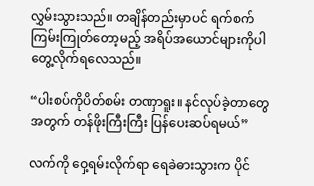လွှမ်းသွားသည်။ တချိန်တည်းမှာပင် ရက်စက်ကြမ်းကြုတ်တော့မည့် အရိပ်အယောင်များကိုပါ တွေ့လိုက်ရလေသည်။

“ပါးစပ်ကိုပိတ်စမ်း တဏှာရူး။ နင်လုပ်ခဲ့တာတွေအတွက် တန်ဖိုးကြီးကြီး ပြန်ပေးဆပ်ရမယ်”

လက်ကို ဝှေ့ရမ်းလိုက်ရာ ရေခဲဓားသွားက ပိုင်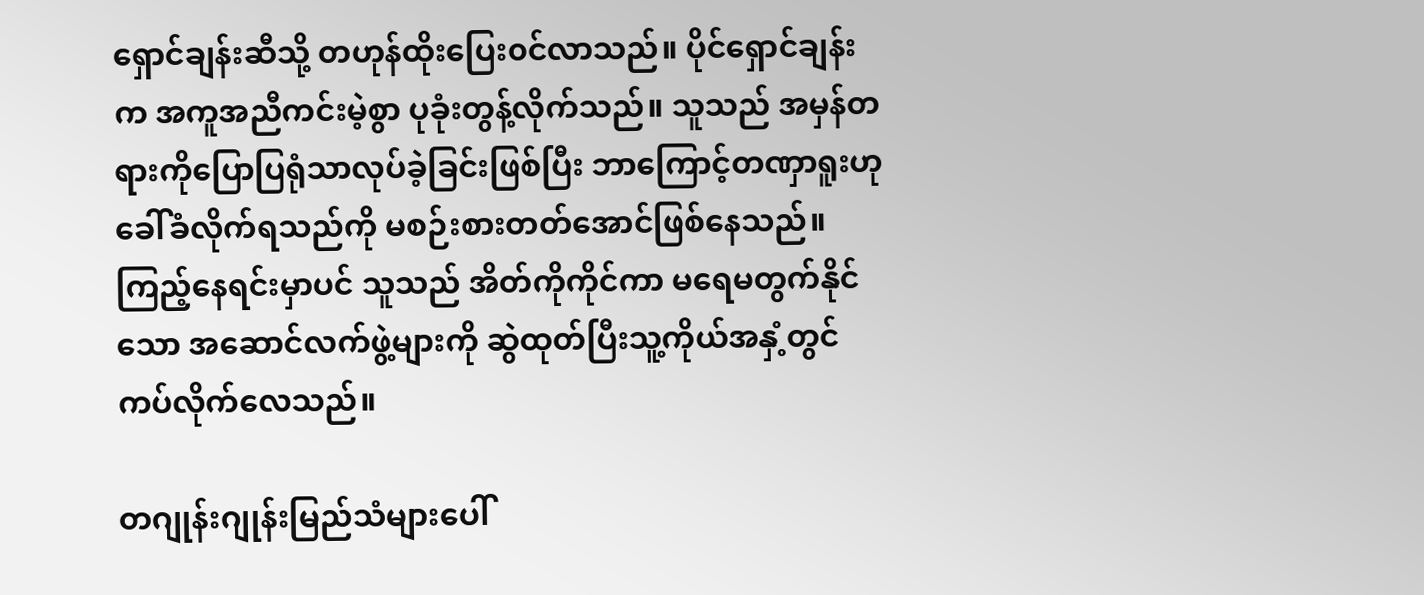ရှောင်ချန်းဆီသို့ တဟုန်ထိုးပြေး၀င်လာသည်။ ပိုင်ရှောင်ချန်းက အကူအညီကင်းမဲ့စွာ ပုခုံးတွန့်လိုက်သည်။ သူသည် အမှန်တရားကိုပြောပြရုံသာလုပ်ခဲ့ခြင်းဖြစ်ပြီး ဘာကြောင့်တဏှာရူးဟု ခေါ်ခံလိုက်ရသည်ကို မစဉ်းစားတတ်အောင်ဖြစ်နေသည်။ ကြည့်နေရင်းမှာပင် သူသည် အိတ်ကိုကိုင်ကာ မရေမတွက်နိုင်သော အဆောင်လက်ဖွဲ့များကို ဆွဲထုတ်ပြီးသူ့ကိုယ်အနှံ့တွင် ကပ်လိုက်လေသည်။

တဂျုန်းဂျုန်းမြည်သံများပေါ်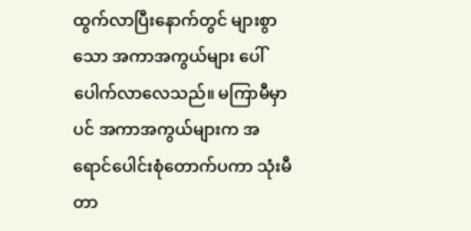ထွက်လာပြီးနောက်တွင် များစွာသော အကာအကွယ်များ ပေါ်ပေါက်လာလေသည်။ မကြာမီမှာပင် အကာအကွယ်များက အရောင်ပေါင်းစုံတောက်ပကာ သုံးမီတာ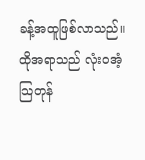ခန့်အထူဖြစ်လာသည်။ ထိုအရာသည် လုံးဝအံ့သြတုန်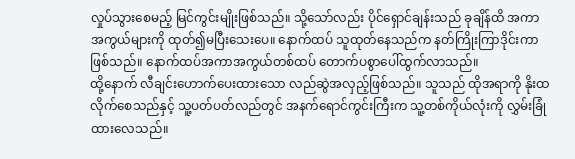လှုပ်သွားစေမည့် မြင်ကွင်းမျိုးဖြစ်သည်။ သို့သော်လည်း ပိုင်ရှောင်ချန်းသည် ခုချိန်ထိ အကာအကွယ်များကို ထုတ်၍မပြီးသေးပေ။ နောက်ထပ် သူထုတ်နေသည်က နတ်ကြိုးကြာဒိုင်းကာဖြစ်သည်။ နောက်ထပ်အကာအကွယ်တစ်ထပ် တောက်ပစွာပေါ်ထွက်လာသည်။
ထို့နောက် လီချင်းဟောက်ပေးထားသော လည်ဆွဲအလှည့်ဖြစ်သည်။ သူသည် ထိုအရာကို နိုးထလိုက်စေသည်နှင့် သူ့ပတ်ပတ်လည်တွင် အနက်ရောင်ကွင်းကြီးက သူ့တစ်ကိုယ်လုံးကို လွှမ်းခြုံထားလေသည်။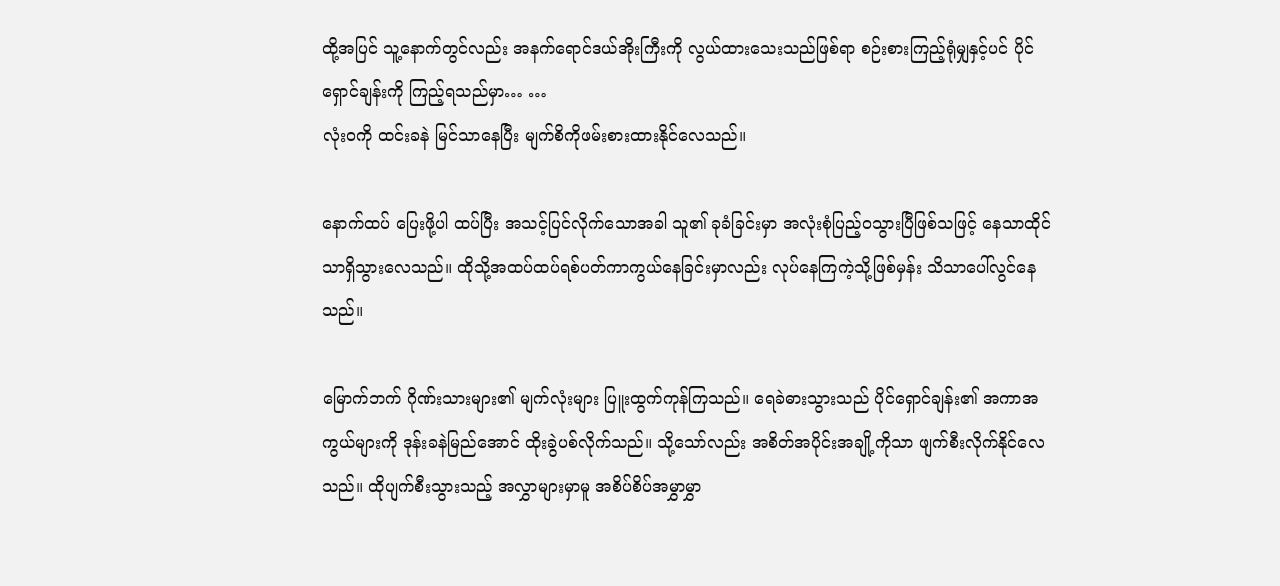ထို့အပြင် သူ့နောက်တွင်လည်း အနက်ရောင်ဒယ်အိုးကြီးကို လွယ်ထားသေးသည်ဖြစ်ရာ စဉ်းစားကြည့်ရုံမျှနှင့်ပင် ပိုင်ရှောင်ချန်းကို ကြည့်ရသည်မှာ… …
လုံး၀ကို ထင်းခနဲ မြင်သာနေပြီး မျက်စိကိုဖမ်းစားထားနိုင်လေသည်။

နောက်ထပ် ပြေးဖို့ပါ ထပ်ပြီး အသင့်ပြင်လိုက်သောအခါ သူ၏ ခုခံခြင်းမှာ အလုံးစုံပြည့်၀သွားပြီဖြစ်သဖြင့် နေသာထိုင်သာရှိသွားလေသည်။ ထိုသို့အထပ်ထပ်ရစ်ပတ်ကာကွယ်နေခြင်းမှာလည်း လုပ်နေကြကဲ့သို့ဖြစ်မှန်း သိသာပေါ်လွင်နေသည်။

မြောက်ဘက် ဂိုဏ်းသားများ၏ မျက်လုံးများ ပြူးထွက်ကုန်ကြသည်။ ရေခဲဓားသွားသည် ပိုင်ရှောင်ချန်း၏ အကာအကွယ်များကို ဒုန်းခနဲမြည်အောင် ထိုးခွဲပစ်လိုက်သည်။ သို့သော်လည်း အစိတ်အပိုင်းအချို့ကိုသာ ဖျက်စီးလိုက်နိုင်လေသည်။ ထိုပျက်စီးသွားသည့် အလွှာများမှာမူ အစိပ်စိပ်အမွှာမွှာ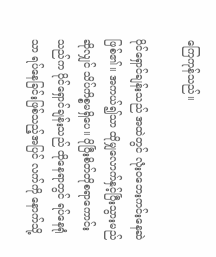ကြေကုန်သည်။

ပိုင်ရှောင်ချန်းသည် အထဲတွင် လုံး၀ဘေးကင်းနေဆဲ ဖြစ်၏။ အကယ်၍သာ ထိုမျှလောက်နှင့်ပြီးသွားမည်ဆိုလျှင် သိပ်ကိစ္စမရှိပေ။ ပိုပြီးစိတ်တိုစရာကောင်းသည်က ပိုင်ရှောင်ချန်းသည် ထိုနေရာတွင် ရပ်နေရုံသာ ရပ်နေခြင်းဖြစ်သည့်အပြင် လက်ကို နောက်သို့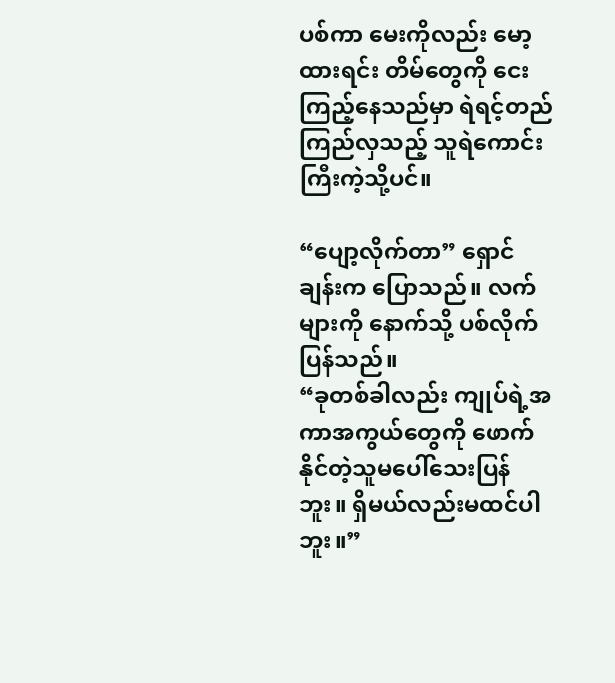ပစ်ကာ မေးကိုလည်း မော့ထားရင်း တိမ်တွေကို ငေးကြည့်နေသည်မှာ ရဲရင့်တည်ကြည်လှသည့် သူရဲကောင်းကြီးကဲ့သို့ပင်။

“ပျော့လိုက်တာ” ရှောင်ချန်းက ပြောသည်။ လက်များကို နောက်သို့ ပစ်လိုက်ပြန်သည်။
“ခုတစ်ခါလည်း ကျုပ်ရဲ့အကာအကွယ်တွေကို ဖောက်နိုင်တဲ့သူမပေါ်သေးပြန်ဘူး။ ရှိမယ်လည်းမထင်ပါဘူး။”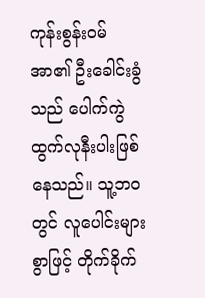ကုန်းစွန်း၀မ်အာ၏ ဦးခေါင်းခွံသည် ပေါက်ကွဲထွက်လုနီးပါးဖြစ်နေသည်။ သူ့ဘ၀တွင် လူပေါင်းများစွာဖြင့် တိုက်ခိုက်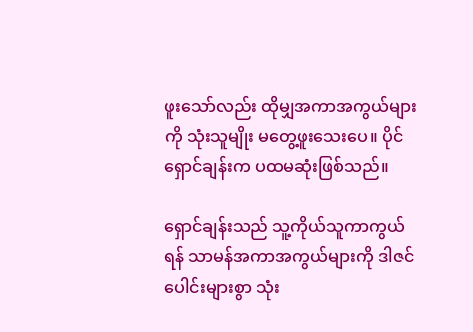ဖူးသော်လည်း ထိုမျှအကာအကွယ်များကို သုံးသူမျိုး မတွေ့ဖူးသေးပေ။ ပိုင်ရှောင်ချန်းက ပထမဆုံးဖြစ်သည်။

ရှောင်ချန်းသည် သူ့ကိုယ်သူကာကွယ်ရန် သာမန်အကာအကွယ်များကို ဒါဇင်ပေါင်းများစွာ သုံး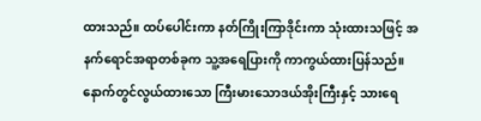ထားသည်။ ထပ်ပေါင်းကာ နတ်ကြိုးကြာဒိုင်းကာ သုံးထားသဖြင့် အနက်ရောင်အရာတစ်ခုက သူ့အရေပြားကို ကာကွယ်ထားပြန်သည်။ နောက်တွင်လွယ်ထားသော ကြီးမားသောဒယ်အိုးကြီးနှင့် သားရေ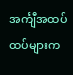အင်္ကျီအထပ်ထပ်များက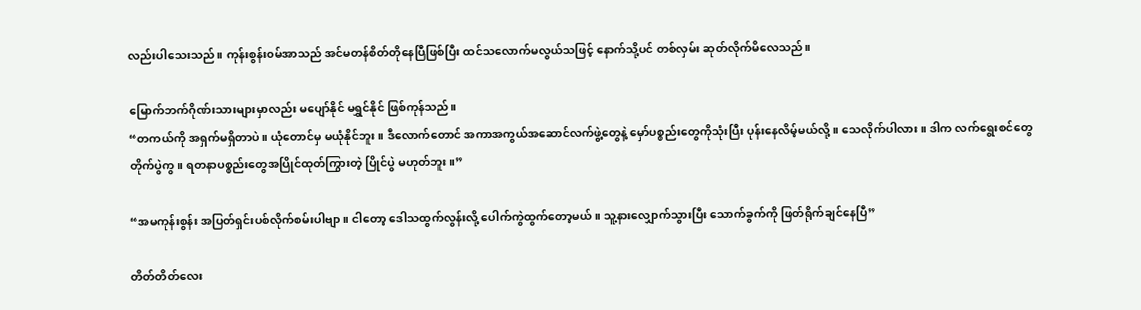လည်းပါသေးသည်။ ကုန်းစွန်း၀မ်အာသည် အင်မတန်စိတ်တိုနေပြီဖြစ်ပြီး ထင်သလောက်မလွယ်သဖြင့် နောက်သို့ပင် တစ်လှမ်း ဆုတ်လိုက်မိလေသည်။

မြောက်ဘက်ဂိုဏ်းသားများမှာလည်း မပျော်နိုင် မရွှင်နိုင် ဖြစ်ကုန်သည်။
“တကယ်ကို အရှက်မရှိတာပဲ။ ယုံတောင်မှ မယုံနိုင်ဘူး။ ဒီလောက်တောင် အကာအကွယ်အဆောင်လက်ဖွဲ့တွေနဲ့ မှော်ပစ္စည်းတွေကိုသုံးပြီး ပုန်းနေလိမ့်မယ်လို့။ သေလိုက်ပါလား။ ဒါက လက်ရွေးစင်တွေတိုက်ပွဲကွ။ ရတနာပစ္စည်းတွေအပြိုင်ထုတ်ကြွားတဲ့ ပြိုင်ပွဲ မဟုတ်ဘူး။”

“အမကုန်းစွန်း အပြတ်ရှင်းပစ်လိုက်စမ်းပါဗျာ။ ငါတော့ ဒေါသထွက်လွန်းလို့ ပေါက်ကွဲထွက်တော့မယ်။ သူ့နားလျှောက်သွားပြီး သောက်ခွက်ကို ဖြတ်ရိုက်ချင်နေပြီ”

တိတ်တိတ်လေး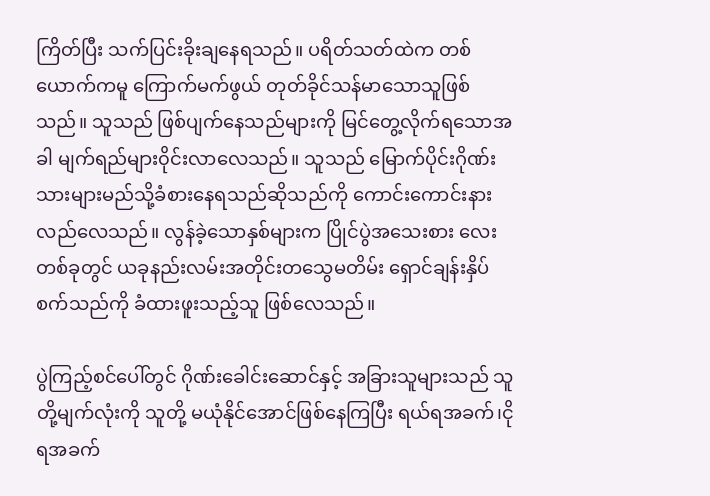ကြိတ်ပြီး သက်ပြင်းခိုးချနေရသည်။ ပရိတ်သတ်ထဲက တစ်ယောက်ကမူ ကြောက်မက်ဖွယ် တုတ်ခိုင်သန်မာသောသူဖြစ်သည်။ သူသည် ဖြစ်ပျက်နေသည်များကို မြင်တွေ့လိုက်ရသောအခါ မျက်ရည်များ၀ိုင်းလာလေသည်။ သူသည် မြောက်ပိုင်းဂိုဏ်းသားများမည်သို့ခံစားနေရသည်ဆိုသည်ကို ကောင်းကောင်းနားလည်လေသည်။ လွန်ခဲ့သောနှစ်များက ပြိုင်ပွဲအသေးစား လေးတစ်ခုတွင် ယခုနည်းလမ်းအတိုင်းတသွေမတိမ်း ရှောင်ချန်းနှိပ်စက်သည်ကို ခံထားဖူးသည့်သူ ဖြစ်လေသည်။

ပွဲကြည့်စင်ပေါ်တွင် ဂိုဏ်းခေါင်းဆောင်နှင့် အခြားသူများသည် သူတို့မျက်လုံးကို သူတို့ မယုံနိုင်အောင်ဖြစ်နေကြပြီး ရယ်ရအခက်၊ငိုရအခက်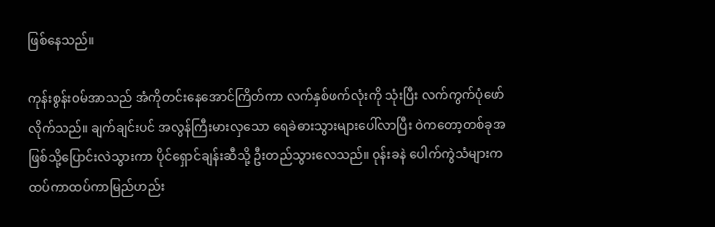ဖြစ်နေသည်။

ကုန်းစွန်း၀မ်အာသည် အံကိုတင်းနေအောင်ကြိတ်ကာ လက်နှစ်ဖက်လုံးကို သုံးပြီး လက်ကွက်ပုံဖော်လိုက်သည်။ ချက်ချင်းပင် အလွန်ကြီးမားလှသော ရေခဲဓားသွားများပေါ်လာပြီး ဝဲကတော့တစ်ခုအဖြစ်သို့ပြောင်းလဲသွားကာ ပိုင်ရှောင်ချန်းဆီသို့ ဦးတည်သွားလေသည်။ ၀ုန်းခနဲ ပေါက်ကွဲသံများက ထပ်ကာထပ်ကာမြည်ဟည်း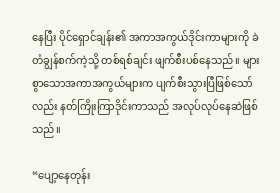နေပြီး ပိုင်ရှောင်ချန်း၏ အကာအကွယ်ဒိုင်းကာများကို ခဲတံချွန်စက်ကဲ့သို့ တစ်ရစ်ချင်း ဖျက်စီးပစ်နေသည်။ များစွာသောအကာအကွယ်များက ပျက်စီးသွားပြီဖြစ်သော်လည်း နတ်ကြိုးကြာဒိုင်းကာသည် အလုပ်လုပ်နေဆဲဖြစ်သည်။

“ပျော့နေတုန်း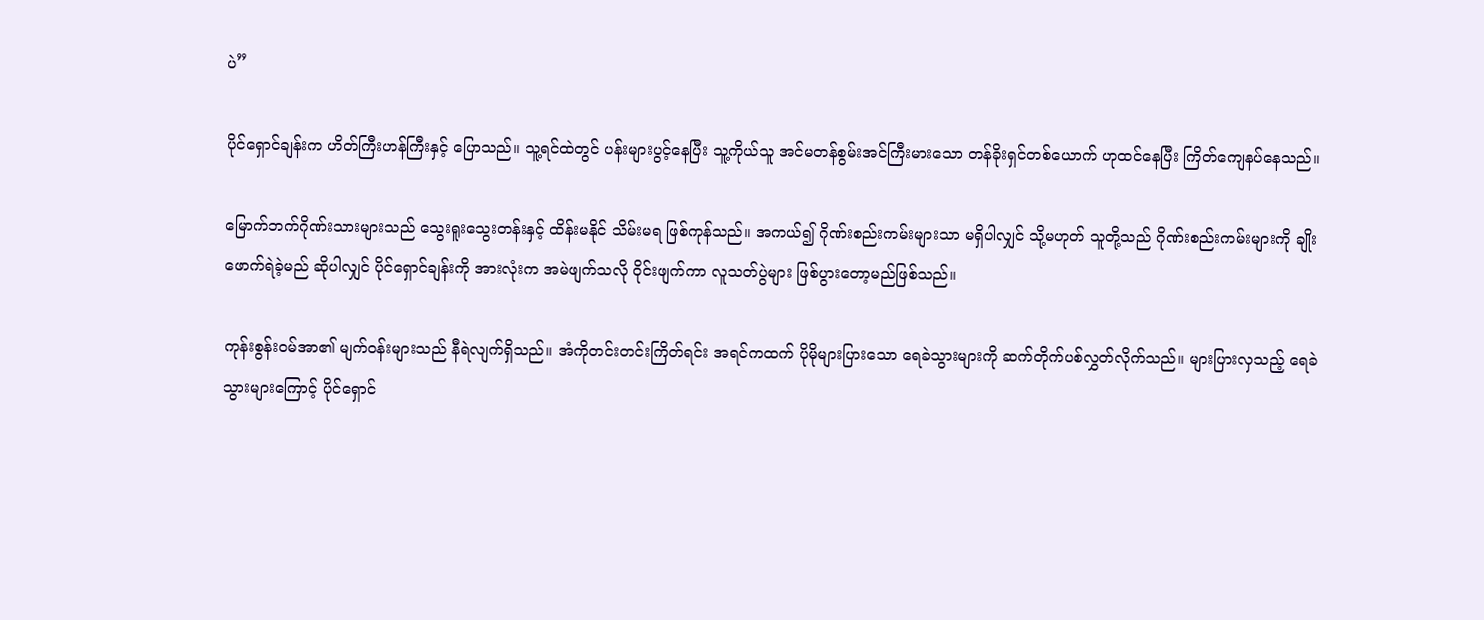ပဲ”

ပိုင်ရှောင်ချန်းက ဟိတ်ကြီးဟန်ကြီးနှင့် ပြောသည်။ သူ့ရင်ထဲတွင် ပန်းများပွင့်နေပြီး သူ့ကိုယ်သူ အင်မတန်စွမ်းအင်ကြီးမားသော တန်ခိုးရှင်တစ်ယောက် ဟုထင်နေပြီး ကြိတ်ကျေနပ်နေသည်။

မြောက်ဘက်ဂိုဏ်းသားများသည် သွေးရူးသွေးတန်းနှင့် ထိန်းမနိုင် သိမ်းမရ ဖြစ်ကုန်သည်။ အကယ်၍ ဂိုဏ်းစည်းကမ်းများသာ မရှိပါလျှင် သို့မဟုတ် သူတို့သည် ဂိုဏ်းစည်းကမ်းများကို ချိုးဖောက်ရဲခဲ့မည် ဆိုပါလျှင် ပိုင်ရှောင်ချန်းကို အားလုံးက အမဲဖျက်သလို ၀ိုင်းဖျက်ကာ လူသတ်ပွဲများ ဖြစ်ပွားတော့မည်ဖြစ်သည်။

ကုန်းစွန်း၀မ်အာ၏ မျက်၀န်းများသည် နီရဲလျက်ရှိသည်။ အံကိုတင်းတင်းကြိတ်ရင်း အရင်ကထက် ပိုမိုများပြားသော ရေခဲသွားများကို ဆက်တိုက်ပစ်လွှတ်လိုက်သည်။ များပြားလှသည့် ရေခဲသွားများကြောင့် ပိုင်ရှောင်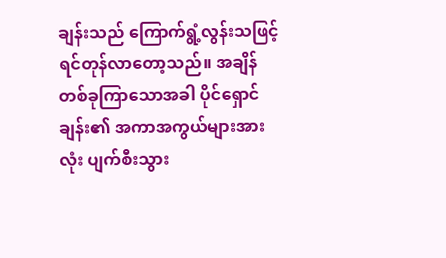ချန်းသည် ကြောက်ရွံ့လွန်းသဖြင့် ရင်တုန်လာတော့သည်။ အချိန်တစ်ခုကြာသောအခါ ပိုင်ရှောင်ချန်း၏ အကာအကွယ်များအားလုံး ပျက်စီးသွား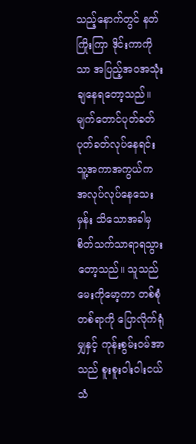သည့်နောက်တွင် နတ်ကြိုးကြာ ဒိုင်းကာကိုသာ အပြည့်အ၀အသုံးချနေရတော့သည်။ မျက်တောင်ပုတ်ခတ် ပုတ်ခတ်လုပ်နေရင်း သူ့အကာအကွယ်က အလုပ်လုပ်နေသေးမှန်း သိသောအခါမှ စိတ်သက်သာရာရသွားတော့သည်။ သူသည်မေးကိုမော့ကာ တစ်စုံတစ်ရာကို ပြောလိုက်ရုံမျှနှင့် ကုန်းစွမ်း၀မ်အာသည် စူးစူးဝါးဝါးငယ်သံ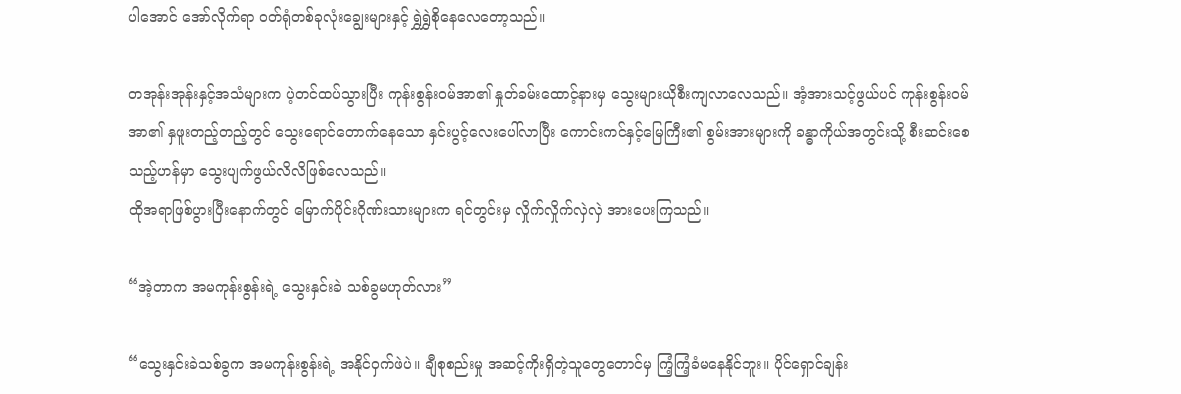ပါအောင် အော်လိုက်ရာ ၀တ်ရုံတစ်ခုလုံးချွေးများနှင့် ရွှဲရွှဲစိုနေလေတော့သည်။

တအုန်းအုန်းနှင့်အသံများက ပဲ့တင်ထပ်သွားပြီး ကုန်းစွန်း၀မ်အာ၏ နှုတ်ခမ်းထောင့်နားမှ သွေးများယိုစီးကျလာလေသည်။ အံ့အားသင့်ဖွယ်ပင် ကုန်းစွန်း၀မ်အာ၏ နှဖူးတည့်တည့်တွင် သွေးရောင်တောက်နေသော နှင်းပွင့်လေးပေါ်လာပြီး ကောင်းကင်နှင့်မြေကြီး၏ စွမ်းအားများကို ခန္ဓာကိုယ်အတွင်းသို့ စီးဆင်းစေသည့်ဟန်မှာ သွေးပျက်ဖွယ်လိလိဖြစ်လေသည်။
ထိုအရာဖြစ်ပွားပြီးနောက်တွင် မြောက်ပိုင်းဂိုဏ်းသားများက ရင်တွင်းမှ လှိုက်လှိုက်လှဲလှဲ အားပေးကြသည်။

“အဲ့တာက အမကုန်းစွန်းရဲ့ သွေးနှင်းခဲ သစ်ခွမဟုတ်လား”

“သွေးနှင်းခဲသစ်ခွက အမကုန်းစွန်းရဲ့ အနိုင်ဝှက်ဖဲပဲ။ ချီစုစည်းမှု အဆင့်ကိုးရှိတဲ့သူတွေတောင်မှ ကြံ့ကြံ့ခံမနေနိုင်ဘူး။ ပိုင်ရှောင်ချန်း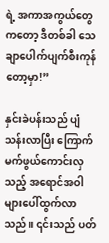ရဲ့ အကာအကွယ်တွေကတော့ ဒီတစ်ခါ သေချာပေါက်ပျက်စီးကုန်တော့မှာ!”

နှင်းခဲပန်းသည် ပျံသန်းလာပြီး ကြောက်မက်ဖွယ်ကောင်းလှသည့် အရောင်အဝါများပေါ်ထွက်လာသည်။ ၎င်းသည် ပတ်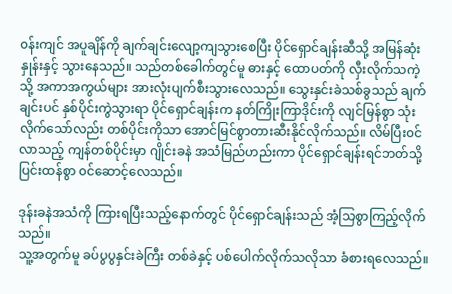၀န်းကျင် အပူချိန်ကို ချက်ချင်းလျော့ကျသွားစေပြီး ပိုင်ရှောင်ချန်းဆီသို့ အမြန်ဆုံးနှုန်းနှင့် သွားနေသည်။ သည်တစ်ခေါက်တွင်မူ ဓားနှင့် ထောပတ်ကို လှီးလိုက်သကဲ့သို့ အကာအကွယ်များ အားလုံးပျက်စီးသွားလေသည်။ သွေးနှင်းခဲသစ်ခွသည် ချက်ချင်းပင် နှစ်ပိုင်းကွဲသွားရာ ပိုင်ရှောင်ချန်းက နတ်ကြိုးကြာဒိုင်းကို လျင်မြန်စွာ သုံးလိုက်သော်လည်း တစ်ပိုင်းကိုသာ အောင်မြင်စွာတားဆီးနိုင်လိုက်သည်။ လိမ်ပြီး၀င်လာသည့် ကျန်တစ်ပိုင်းမှာ ဂျိုင်းခနဲ အသံမြည်ဟည်းကာ ပိုင်ရှောင်ချန်းရင်ဘတ်သို့ ပြင်းထန်စွာ ၀င်ဆောင့်လေသည်။

ဒုန်းခနဲအသံကို ကြားရပြီးသည့်နောက်တွင် ပိုင်ရှောင်ချန်းသည် အံ့သြစွာကြည့်လိုက်သည်။
သူ့အတွက်မူ ခပ်ပွပွနှင်းခဲကြီး တစ်ခဲနှင့် ပစ်ပေါက်လိုက်သလိုသာ ခံစားရလေသည်။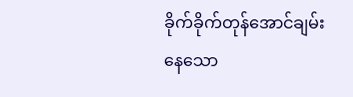ခိုက်ခိုက်တုန်အောင်ချမ်းနေသော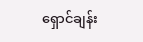ရှောင်ချန်း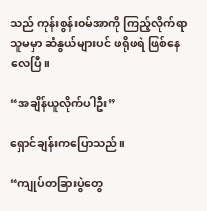သည် ကုန်းစွန်း၀မ်အာကို ကြည့်လိုက်ရာ သူမမှာ ဆံနွယ်များပင် ဖရိုဖရဲ ဖြစ်နေလေပြီ။

“အချိန်ယူလိုက်ပါဦး”

ရှောင်ချန်းကပြောသည်။

“ကျုပ်တခြားပွဲတွေ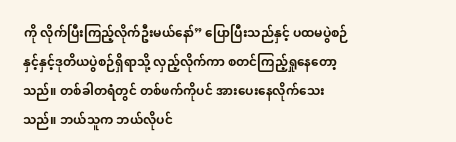ကို လိုက်ပြီးကြည့်လိုက်ဦးမယ်နော်” ပြောပြီးသည်နှင့် ပထမပွဲစဉ်နှင့်နှင့်ဒုတိယပွဲစဉ်ရှိရာသို့ လှည့်လိုက်ကာ စတင်ကြည့်ရှုနေတော့သည်။ တစ်ခါတရံတွင် တစ်ဖက်ကိုပင် အားပေးနေလိုက်သေးသည်။ ဘယ်သူက ဘယ်လိုပင်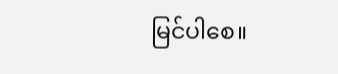မြင်ပါစေ။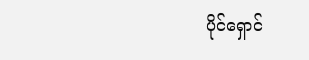ပိုင်ရှောင်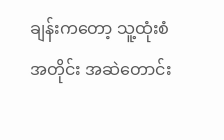ချန်းကတော့ သူ့ထုံးစံအတိုင်း အဆဲတောင်း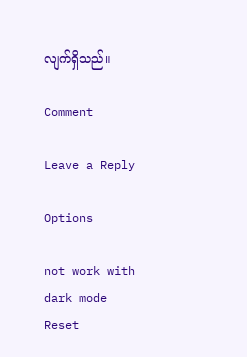လျက်ရှိသည်။

Comment

Leave a Reply

Options

not work with dark mode
Reset